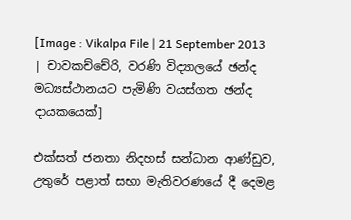[Image : Vikalpa File | 21 September 2013 | චාවකච්චේරි, වරණි විද්‍යාලයේ ඡන්ද මධ්‍යස්ථානයට පැමිණි වයස්ගත ඡන්ද දායකයෙක්]

එක්සත් ජනතා නිදහස් සන්ධාන ආණ්ඩුව, උතුරේ පළාත් සභා මැතිවරණයේ දී දෙමළ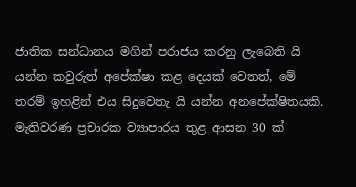ජාතික සන්ධානය මගින් පරාජය කරනු ලැබෙති යි යන්න කවුරුත් අපේක්ෂා කළ දෙයක් වෙතත්, මේ තරම් ඉහළින් එය සිදුවෙතැ යි යන්න අනපේක්ෂිතයකි. මැතිවරණ ප්‍රචාරක ව්‍යාපාරය තුළ ආසන 30 ක්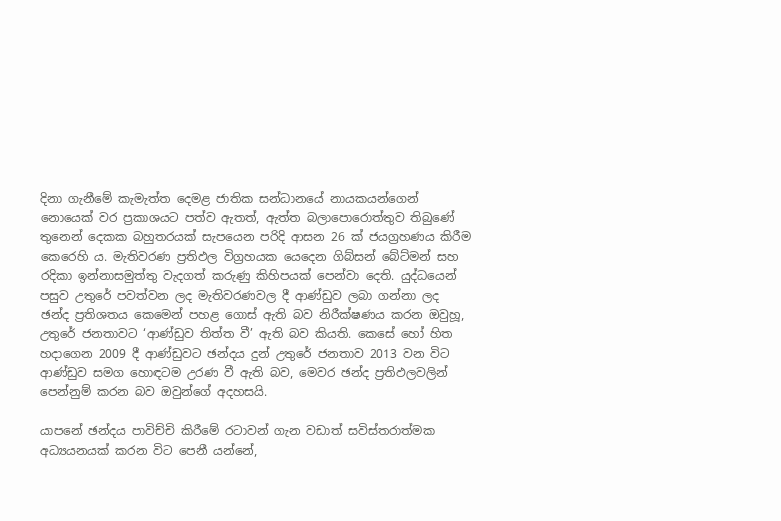දිනා ගැනීමේ කැමැත්ත දෙමළ ජාතික සන්ධානයේ නායකයන්ගෙන් නොයෙක් වර ප්‍රකාශයට පත්ව ඇතත්, ඇත්ත බලාපොරොත්තුව තිබුණේ තුනෙන් දෙකක බහුතරයක් සැපයෙන පරිදි ආසන 26 ක් ජයග්‍රහණය කිරීම කෙරෙහි ය. මැතිවරණ ප්‍රතිඵල විග්‍රහයක යෙදෙන ගිබ්සන් බේට්මන් සහ රදිකා ඉන්නාසමුත්තු වැදගත් කරුණු කිහිපයක් පෙන්වා දෙති. යුද්ධයෙන් පසුව උතුරේ පවත්වන ලද මැතිවරණවල දී ආණ්ඩුව ලබා ගන්නා ලද ඡන්ද ප්‍රතිශතය කෙමෙන් පහළ ගොස් ඇති බව නිරීක්ෂණය කරන ඔවුහූ, උතුරේ ජනතාවට ‘ආණ්ඩුව තිත්ත වී’ ඇති බව කියති. කෙසේ හෝ හිත හදාගෙන 2009 දී ආණ්ඩුවට ඡන්දය දුන් උතුරේ ජනතාව 2013 වන විට ආණ්ඩුව සමග හොඳටම උරණ වී ඇති බව, මෙවර ඡන්ද ප්‍රතිඵලවලින් පෙන්නුම් කරන බව ඔවුන්ගේ අදහසයි.

යාපනේ ඡන්දය පාවිච්චි කිරීමේ රටාවන් ගැන වඩාත් සවිස්තරාත්මක අධ්‍යයනයක් කරන විට පෙනී යන්නේ,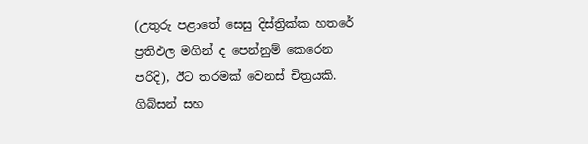(උතුරු පළාතේ සෙසු දිස්ත්‍රික්ක හතරේ ප්‍රතිඵල මගින් ද පෙන්නුම් කෙරෙන පරිදි), ඊට තරමක් වෙනස් චිත්‍රයකි. ගිබ්සන් සහ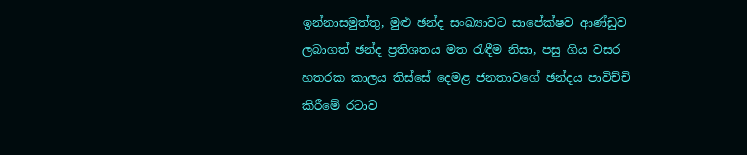ඉන්නාසමුත්තු, මුළු ඡන්ද සංඛ්‍යාවට සාපේක්ෂව ආණ්ඩුව ලබාගත් ඡන්ද ප්‍රතිශතය මත රැඳීම නිසා, පසු ගිය වසර හතරක කාලය තිස්සේ දෙමළ ජනතාවගේ ඡන්දය පාවිච්චි කිරීමේ රටාව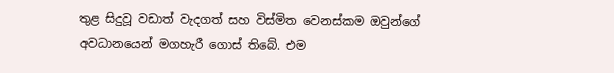තුළ සිදුවූ වඩාත් වැදගත් සහ විස්මිත වෙනස්කම ඔවුන්ගේ අවධානයෙන් මගහැරී ගොස් තිබේ. එම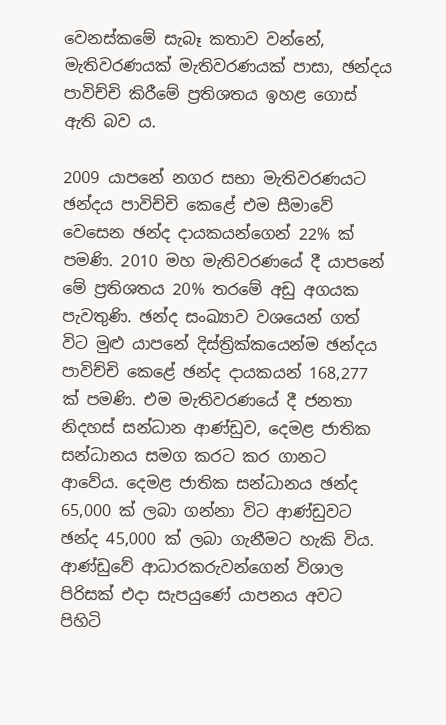වෙනස්කමේ සැබෑ කතාව වන්නේ, මැතිවරණයක් මැතිවරණයක් පාසා, ඡන්දය පාවිච්චි කිරීමේ ප්‍රතිශතය ඉහළ ගොස් ඇති බව ය.

2009 යාපනේ නගර සභා මැතිවරණයට ඡන්දය පාවිච්චි කෙළේ එම සීමාවේ වෙසෙන ඡන්ද දායකයන්ගෙන් 22% ක් පමණි. 2010 මහ මැතිවරණයේ දී යාපනේ මේ ප්‍රතිශතය 20% තරමේ අඩු අගයක පැවතුණි. ඡන්ද සංඛ්‍යාව වශයෙන් ගත් විට මුළු යාපනේ දිස්ත්‍රික්කයෙන්ම ඡන්දය පාවිච්චි කෙළේ ඡන්ද දායකයන් 168,277 ක් පමණි. එම මැතිවරණයේ දී ජනතා නිදහස් සන්ධාන ආණ්ඩුව, දෙමළ ජාතික සන්ධානය සමග කරට කර ගානට ආවේය. දෙමළ ජාතික සන්ධානය ඡන්ද 65,000 ක් ලබා ගන්නා විට ආණ්ඩුවට ඡන්ද 45,000 ක් ලබා ගැනීමට හැකි විය. ආණ්ඩුවේ ආධාරකරුවන්ගෙන් විශාල පිරිසක් එදා සැපයුණේ යාපනය අවට පිහිටි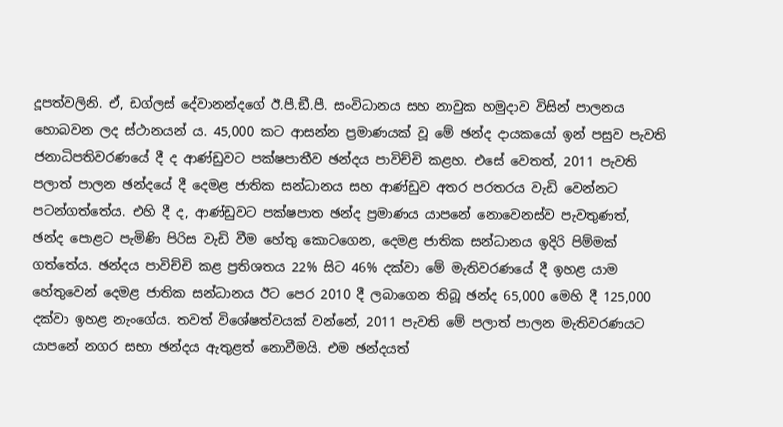දූපත්වලිනි. ඒ, ඩග්ලස් දේවානන්දගේ ඊ.පී.ඞී.පී. සංවිධානය සහ නාවුක හමුදාව විසින් පාලනය හොබවන ලද ස්ථානයන් ය. 45,000 කට ආසන්න ප්‍රමාණයක් වූ මේ ඡන්ද දායකයෝ ඉන් පසුව පැවති ජනාධිපතිවරණයේ දී ද ආණ්ඩුවට පක්ෂපාතීව ඡන්දය පාවිච්චි කළහ. එසේ වෙතත්, 2011 පැවති පලාත් පාලන ඡන්දයේ දී දෙමළ ජාතික සන්ධානය සහ ආණ්ඩුව අතර පරතරය වැඩි වෙන්නට පටන්ගත්තේය. එහි දී ද, ආණ්ඩුවට පක්ෂපාත ඡන්ද ප්‍රමාණය යාපනේ නොවෙනස්ව පැවතුණත්, ඡන්ද පොළට පැමිණි පිරිස වැඩි වීම හේතු කොටගෙන, දෙමළ ජාතික සන්ධානය ඉදිරි පිම්මක් ගත්තේය. ඡන්දය පාවිච්චි කළ ප්‍රතිශතය 22% සිට 46% දක්වා මේ මැතිවරණයේ දී ඉහළ යාම හේතුවෙන් දෙමළ ජාතික සන්ධානය ඊට පෙර 2010 දී ලබාගෙන තිබූ ඡන්ද 65,000 මෙහි දී 125,000 දක්වා ඉහළ නැංගේය. තවත් විශේෂත්වයක් වන්නේ, 2011 පැවති මේ පලාත් පාලන මැතිවරණයට යාපනේ නගර සභා ඡන්දය ඇතුළත් නොවීමයි. එම ඡන්දයත්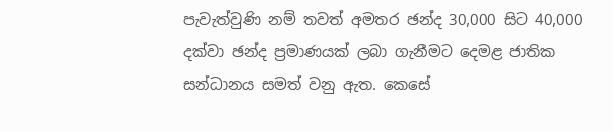පැවැත්වුණි නම් තවත් අමතර ඡන්ද 30,000 සිට 40,000 දක්වා ඡන්ද ප්‍රමාණයක් ලබා ගැනීමට දෙමළ ජාතික සන්ධානය සමත් වනු ඇත. කෙසේ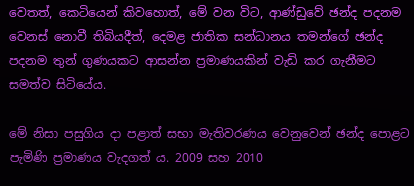වෙතත්, කෙටියෙන් කිවහොත්, මේ වන විට, ආණ්ඩුවේ ඡන්ද පදනම වෙනස් නොවී තිබියදීත්, දෙමළ ජාතික සන්ධානය තමන්ගේ ඡන්ද පදනම තුන් ගුණයකට ආසන්න ප්‍රමාණයකින් වැඩි කර ගැනීමට සමත්ව සිටියේය.

මේ නිසා පසුගිය දා පළාත් සභා මැතිවරණය වෙනුවෙන් ඡන්ද පොළට පැමිණි ප්‍රමාණය වැදගත් ය. 2009 සහ 2010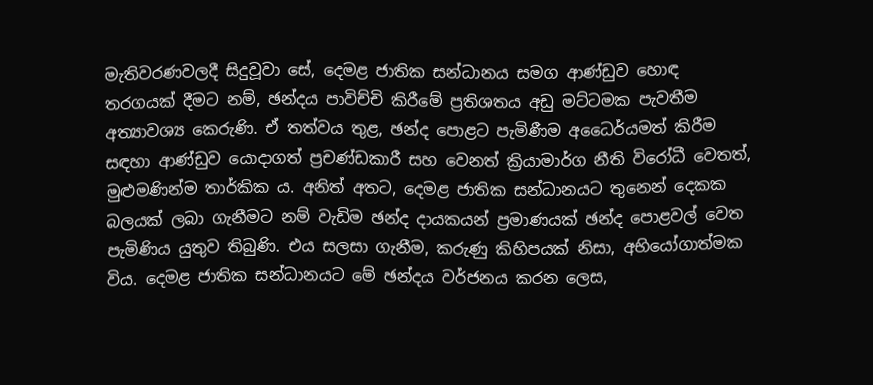මැතිවරණවලදී සිදුවූවා සේ, දෙමළ ජාතික සන්ධානය සමග ආණ්ඩුව හොඳ තරගයක් දීමට නම්, ඡන්දය පාවිච්චි කිරීමේ ප්‍රතිශතය අඩු මට්ටමක පැවතීම අත්‍යාවශ්‍ය කෙරුණි. ඒ තත්වය තුළ, ඡන්ද පොළට පැමිණීම අධෛර්යමත් කිරීම සඳහා ආණ්ඩුව යොදාගත් ප්‍රචණ්ඩකාරී සහ වෙනත් ක්‍රියාමාර්ග නීති විරෝධී වෙතත්, මුළුමණින්ම තාර්කික ය. අනිත් අතට, දෙමළ ජාතික සන්ධානයට තුනෙන් දෙකක බලයක් ලබා ගැනීමට නම් වැඩිම ඡන්ද දායකයන් ප්‍රමාණයක් ඡන්ද පොළවල් වෙත පැමිණිය යුතුව තිබුණි. එය සලසා ගැනීම, කරුණු කිහිපයක් නිසා, අභියෝගාත්මක විය. දෙමළ ජාතික සන්ධානයට මේ ඡන්දය වර්ජනය කරන ලෙස,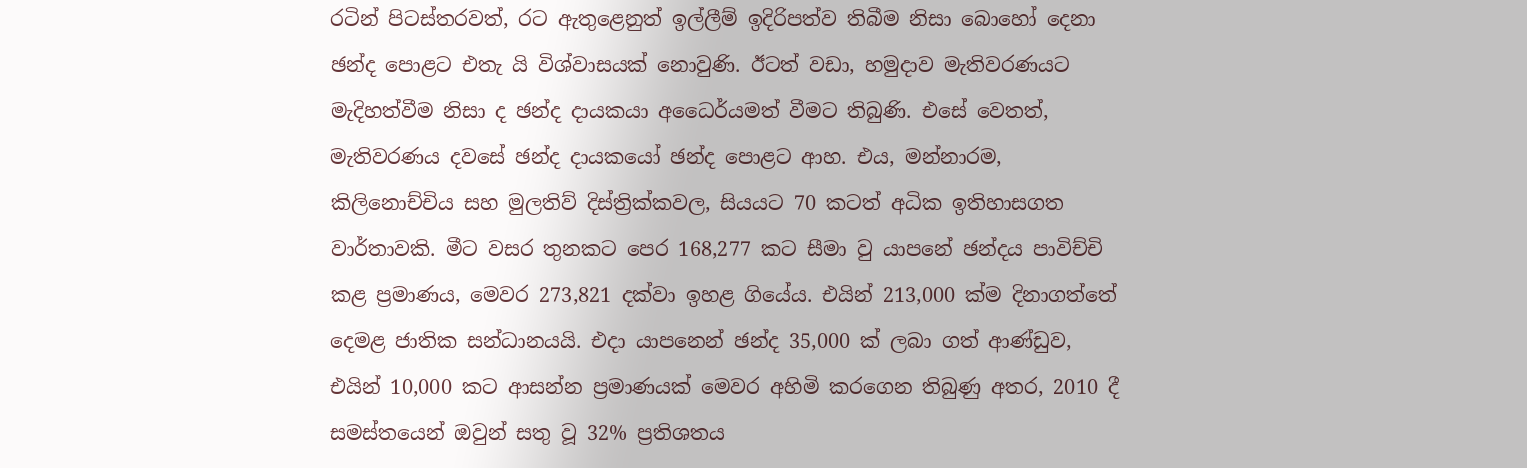රටින් පිටස්තරවත්, රට ඇතුළෙනුත් ඉල්ලීම් ඉදිරිපත්ව තිබීම නිසා බොහෝ දෙනා ඡන්ද පොළට එතැ යි විශ්වාසයක් නොවුණි. ඊටත් වඩා, හමුදාව මැතිවරණයට මැදිහත්වීම නිසා ද ඡන්ද දායකයා අධෛර්යමත් වීමට තිබුණි. එසේ වෙතත්, මැතිවරණය දවසේ ඡන්ද දායකයෝ ඡන්ද පොළට ආහ. එය, මන්නාරම, කිලිනොච්චිය සහ මුලතිව් දිස්ත්‍රික්කවල, සියයට 70 කටත් අධික ඉතිහාසගත වාර්තාවකි. මීට වසර තුනකට පෙර 168,277 කට සීමා වු යාපනේ ඡන්දය පාවිච්චි කළ ප්‍රමාණය, මෙවර 273,821 දක්වා ඉහළ ගියේය. එයින් 213,000 ක්ම දිනාගත්තේ දෙමළ ජාතික සන්ධානයයි. එදා යාපනෙන් ඡන්ද 35,000 ක් ලබා ගත් ආණ්ඩුව, එයින් 10,000 කට ආසන්න ප්‍රමාණයක් මෙවර අහිමි කරගෙන තිබුණු අතර, 2010 දී සමස්තයෙන් ඔවුන් සතු වූ 32% ප්‍රතිශතය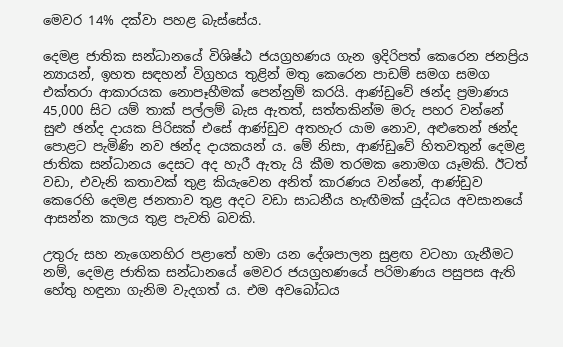මෙවර 14% දක්වා පහළ බැස්සේය.

දෙමළ ජාතික සන්ධානයේ විශිෂ්ඨ ජයග්‍රහණය ගැන ඉදිරිපත් කෙරෙන ජනප්‍රිය න්‍යායන්, ඉහත සඳහන් විග්‍රහය තුළින් මතු කෙරෙන පාඩම් සමග සමග එක්තරා ආකාරයක නොපෑහීමක් පෙන්නුම් කරයි. ආණ්ඩුවේ ඡන්ද ප්‍රමාණය 45,000 සිට යම් තාක් පල්ලම් බැස ඇතත්, සත්තකින්ම මරු පහර වන්නේ සුළු ඡන්ද දායක පිරිසක් එසේ ආණ්ඩුව අතහැර යාම නොව, අළුතෙන් ඡන්ද පොළට පැමිණි නව ඡන්ද දායකයන් ය. මේ නිසා, ආණ්ඩුවේ හිතවතුන් දෙමළ ජාතික සන්ධානය දෙසට අද හැරී ඇතැ යි කීම තරමක නොමග යෑමකි. ඊටත් වඩා, එවැනි කතාවක් තුළ කියැවෙන අනිත් කාරණය වන්නේ, ආණ්ඩුව කෙරෙහි දෙමළ ජනතාව තුළ අදට වඩා සාධනීය හැඟීමක් යුද්ධය අවසානයේ ආසන්න කාලය තුළ පැවති බවකි.

උතුරු සහ නැගෙනහිර පළාතේ හමා යන දේශපාලන සුළඟ වටහා ගැනීමට නම්, දෙමළ ජාතික සන්ධානයේ මෙවර ජයග්‍රහණයේ පරිමාණය පසුපස ඇති හේතු හඳුනා ගැනිම වැදගත් ය. එම අවබෝධය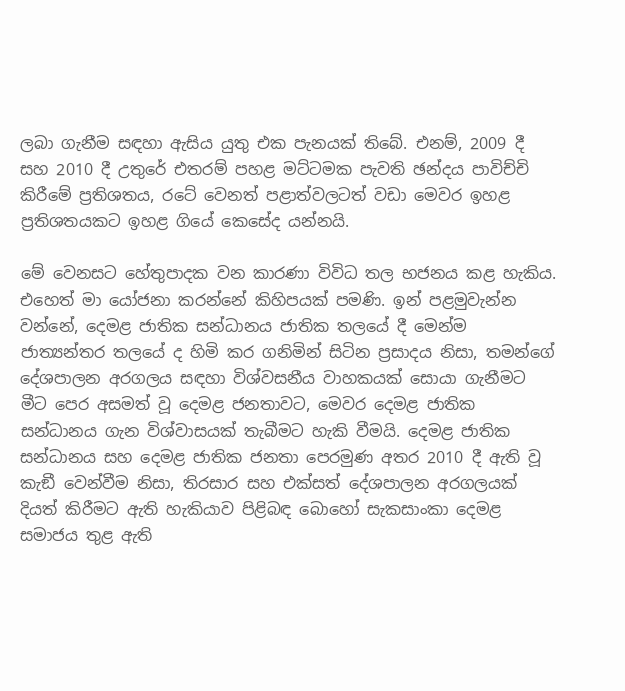ලබා ගැනීම සඳහා ඇසිය යුතු එක පැනයක් තිබේ. එනම්, 2009 දී සහ 2010 දී උතුරේ එතරම් පහළ මට්ටමක පැවති ඡන්දය පාවිච්චි කිරීමේ ප්‍රතිශතය, රටේ වෙනත් පළාත්වලටත් වඩා මෙවර ඉහළ ප්‍රතිශතයකට ඉහළ ගියේ කෙසේද යන්නයි.

මේ වෙනසට හේතුපාදක වන කාරණා විවිධ තල භජනය කළ හැකිය. එහෙත් මා යෝජනා කරන්නේ කිහිපයක් පමණි. ඉන් පළමුවැන්න වන්නේ, දෙමළ ජාතික සන්ධානය ජාතික තලයේ දී මෙන්ම ජාත්‍යන්තර තලයේ ද හිමි කර ගනිමින් සිටින ප්‍රසාදය නිසා, තමන්ගේ දේශපාලන අරගලය සඳහා විශ්වසනීය වාහකයක් සොයා ගැනීමට මීට පෙර අසමත් වූ දෙමළ ජනතාවට, මෙවර දෙමළ ජාතික සන්ධානය ගැන විශ්වාසයක් තැබීමට හැකි වීමයි. දෙමළ ජාතික සන්ධානය සහ දෙමළ ජාතික ජනතා පෙරමුණ අතර 2010 දී ඇති වූ කැඞී වෙන්වීම නිසා, තිරසාර සහ එක්සත් දේශපාලන අරගලයක් දියත් කිරීමට ඇති හැකියාව පිළිබඳ බොහෝ සැකසාංකා දෙමළ සමාජය තුළ ඇති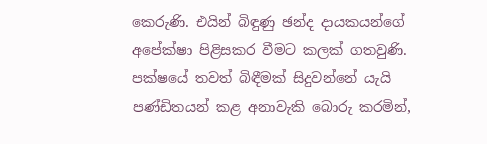කෙරුණි. එයින් බිඳුණු ඡන්ද දායකයන්ගේ අපේක්ෂා පිළිසකර වීමට කලක් ගතවුණි. පක්ෂයේ තවත් බිඳීමක් සිදුවන්නේ යැයි පණ්ඩිතයන් කළ අනාවැකි බොරු කරමින්,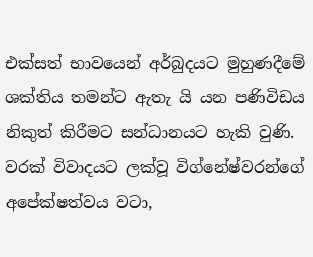එක්සත් භාවයෙන් අර්බුදයට මුහුණදීමේ ශක්තිය තමන්ට ඇතැ යි යන පණිවිඩය නිකුත් කිරීමට සන්ධානයට හැකි වුණි. වරක් විවාදයට ලක්වූ විග්නේෂ්වරන්ගේ අපේක්ෂත්වය වටා,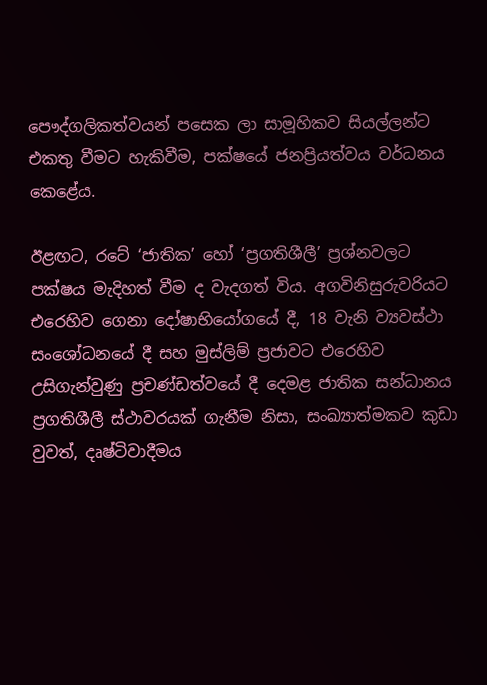පෞද්ගලිකත්වයන් පසෙක ලා සාමූහිකව සියල්ලන්ට එකතු වීමට හැකිවීම, පක්ෂයේ ජනප්‍රියත්වය වර්ධනය කෙළේය.

ඊළඟට, රටේ ‘ජාතික’ හෝ ‘ප්‍රගතිශීලී’ ප්‍රශ්නවලට පක්ෂය මැදිහත් වීම ද වැදගත් විය. අගවිනිසුරුවරියට එරෙහිව ගෙනා දෝෂාභියෝගයේ දී, 18 වැනි ව්‍යවස්ථා සංශෝධනයේ දී සහ මුස්ලිම් ප්‍රජාවට එරෙහිව උසිගැන්වුණු ප්‍රචණ්ඩත්වයේ දී දෙමළ ජාතික සන්ධානය ප්‍රගතිශීලී ස්ථාවරයක් ගැනීම නිසා, සංඛ්‍යාත්මකව කුඩා වුවත්, දෘෂ්ටිවාදීමය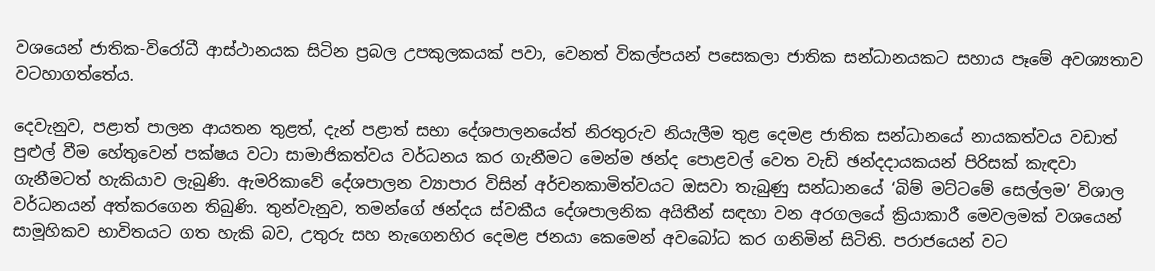වශයෙන් ජාතික-විරෝධී ආස්ථානයක සිටින ප්‍රබල උපකුලකයක් පවා, වෙනත් විකල්පයන් පසෙකලා ජාතික සන්ධානයකට සහාය පෑමේ අවශ්‍යතාව වටහාගත්තේය.

දෙවැනුව, පළාත් පාලන ආයතන තුළත්, දැන් පළාත් සභා දේශපාලනයේත් නිරතුරුව නියැලීම තුළ දෙමළ ජාතික සන්ධානයේ නායකත්වය වඩාත් පුළුල් වීම හේතුවෙන් පක්ෂය වටා සාමාජිකත්වය වර්ධනය කර ගැනීමට මෙන්ම ඡන්ද පොළවල් වෙත වැඩි ඡන්දදායකයන් පිරිසක් කැඳවා ගැනීමටත් හැකියාව ලැබුණි. ඇමරිකාවේ දේශපාලන ව්‍යාපාර විසින් අර්චනකාමිත්වයට ඔසවා තැබුණු සන්ධානයේ ‘බිම් මට්ටමේ සෙල්ලම’ විශාල වර්ධනයන් අත්කරගෙන තිබුණි. තුන්වැනුව, තමන්ගේ ඡන්දය ස්වකීය දේශපාලනික අයිතීන් සඳහා වන අරගලයේ ක්‍රියාකාරී මෙවලමක් වශයෙන් සාමූහිකව භාවිතයට ගත හැකි බව, උතුරු සහ නැගෙනහිර දෙමළ ජනයා කෙමෙන් අවබෝධ කර ගනිමින් සිටිති. පරාජයෙන් වට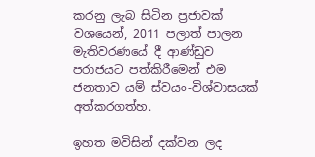කරනු ලැබ සිටින ප්‍රජාවක් වශයෙන්, 2011 පලාත් පාලන මැතිවරණයේ දී ආණ්ඩුව පරාජයට පත්කිරීමෙන් එම ජනතාව යම් ස්වයං-විශ්වාසයක් අත්කරගත්හ.

ඉහත මවිසින් දක්වන ලද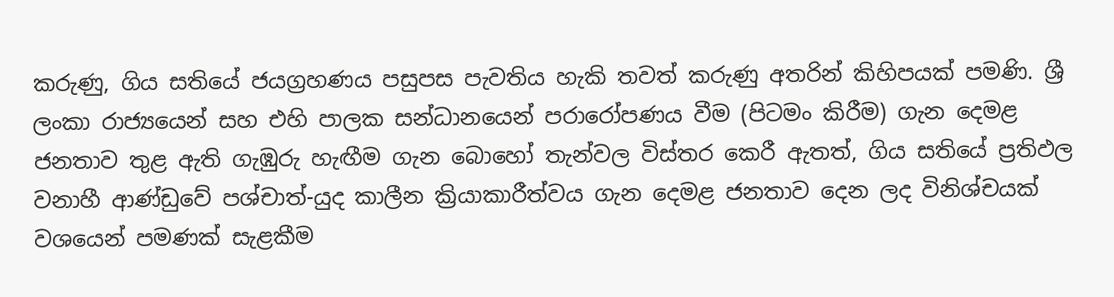කරුණු, ගිය සතියේ ජයග්‍රහණය පසුපස පැවතිය හැකි තවත් කරුණු අතරින් කිහිපයක් පමණි. ශ්‍රී ලංකා රාජ්‍යයෙන් සහ එහි පාලක සන්ධානයෙන් පරාරෝපණය වීම (පිටමං කිරීම) ගැන දෙමළ ජනතාව තුළ ඇති ගැඹුරු හැඟීම ගැන බොහෝ තැන්වල විස්තර කෙරී ඇතත්, ගිය සතියේ ප්‍රතිඵල වනාහී ආණ්ඩුවේ පශ්චාත්-යුද කාලීන ක්‍රියාකාරීත්වය ගැන දෙමළ ජනතාව දෙන ලද විනිශ්චයක් වශයෙන් පමණක් සැළකීම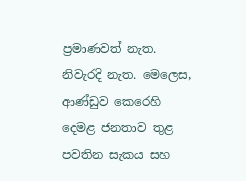ප්‍රමාණවත් නැත. නිවැරදි නැත. මෙලෙස, ආණ්ඩුව කෙරෙහි දෙමළ ජනතාව තුළ පවතින සැකය සහ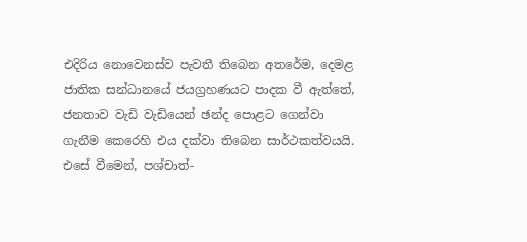එදිරිය නොවෙනස්ව පැවතී තිබෙන අතරේම, දෙමළ ජාතික සන්ධානයේ ජයග්‍රහණයට පාදක වී ඇත්තේ, ජනතාව වැඩි වැඩියෙන් ඡන්ද පොළට ගෙන්වා ගැනීම කෙරෙහි එය දක්වා තිබෙන සාර්ථකත්වයයි. එසේ වීමෙන්, පශ්චාත්-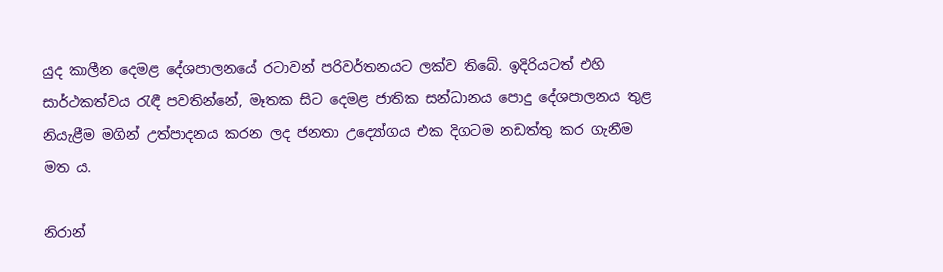යුද කාලීන දෙමළ දේශපාලනයේ රටාවන් පරිවර්තනයට ලක්ව තිබේ. ඉදිරියටත් එහි සාර්ථකත්වය රැඳී පවතින්නේ, මෑතක සිට දෙමළ ජාතික සන්ධානය පොදු දේශපාලනය තුළ නියැළීම මගින් උත්පාදනය කරන ලද ජනතා උද්‍යෝගය එක දිගටම නඩත්තු කර ගැනීම මත ය.

නිරාන්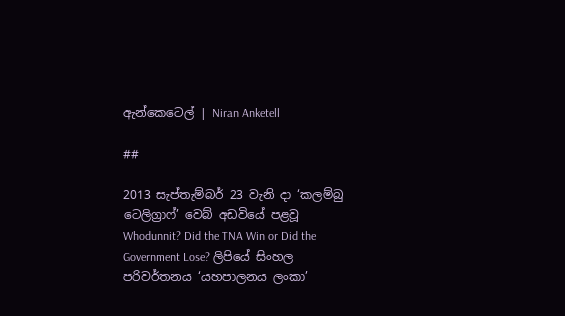ඇන්කෙටෙල් | Niran Anketell

##

2013 සැප්තැම්බර් 23 වැනි දා ‘කලම්බු ටෙලිග්‍රාෆ්’ වෙබ් අඩවියේ පළවූ Whodunnit? Did the TNA Win or Did the Government Lose? ලිපියේ සිංහල පරිවර්තනය ‘යහපාලනය ලංකා’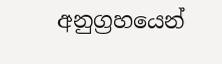අනුග්‍රහයෙන්